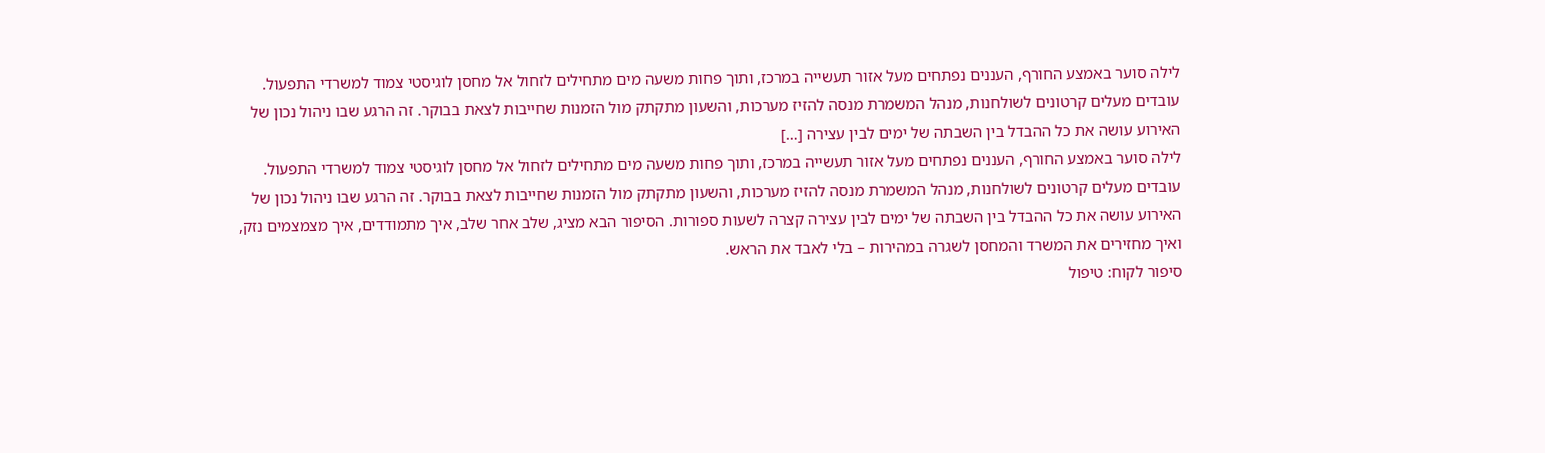לילה סוער באמצע החורף, העננים נפתחים מעל אזור תעשייה במרכז, ותוך פחות משעה מים מתחילים לזחול אל מחסן לוגיסטי צמוד למשרדי התפעול. עובדים מעלים קרטונים לשולחנות, מנהל המשמרת מנסה להזיז מערכות, והשעון מתקתק מול הזמנות שחייבות לצאת בבוקר. זה הרגע שבו ניהול נכון של האירוע עושה את כל ההבדל בין השבתה של ימים לבין עצירה […]
לילה סוער באמצע החורף, העננים נפתחים מעל אזור תעשייה במרכז, ותוך פחות משעה מים מתחילים לזחול אל מחסן לוגיסטי צמוד למשרדי התפעול. עובדים מעלים קרטונים לשולחנות, מנהל המשמרת מנסה להזיז מערכות, והשעון מתקתק מול הזמנות שחייבות לצאת בבוקר. זה הרגע שבו ניהול נכון של האירוע עושה את כל ההבדל בין השבתה של ימים לבין עצירה קצרה לשעות ספורות. הסיפור הבא מציג, שלב אחר שלב, איך מתמודדים, איך מצמצמים נזק, ואיך מחזירים את המשרד והמחסן לשגרה במהירות – בלי לאבד את הראש.
סיפור לקוח: טיפול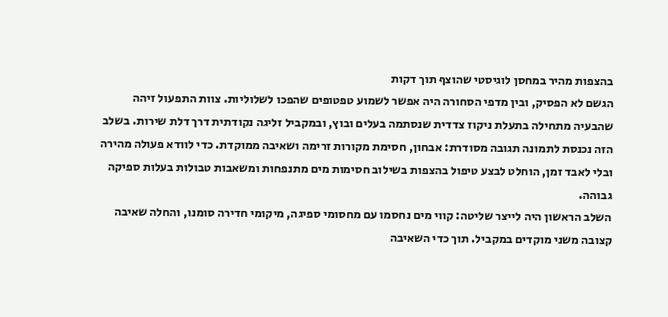בהצפות מהיר במחסן לוגיסטי שהוצף תוך דקות
הגשם לא הפסיק, ובין מדפי הסחורה היה אפשר לשמוע טפטופים שהפכו לשלוליות. צוות התפעול זיהה שהבעיה מתחילה בתעלת ניקוז צדדית שנסתמה בעלים ובוץ, ובמקביל זליגה נקודתית דרך דלת שירות. בשלב הזה נכנסת לתמונה תגובה מסודרת: אבחון, חסימת מקורות זרימה ושאיבה ממוקדת. כדי לוודא פעולה מהירה ובלי לאבד זמן, הוחלט לבצע טיפול בהצפות בשילוב חסימות מים מתנפחות ומשאבות טבולות בעלות ספיקה גבוהה.
השלב הראשון היה לייצר שליטה: קווי מים נחסמו עם מחסומי ספיגה, מיקומי חדירה סומנו, והחלה שאיבה קצובה משני מוקדים במקביל. תוך כדי השאיבה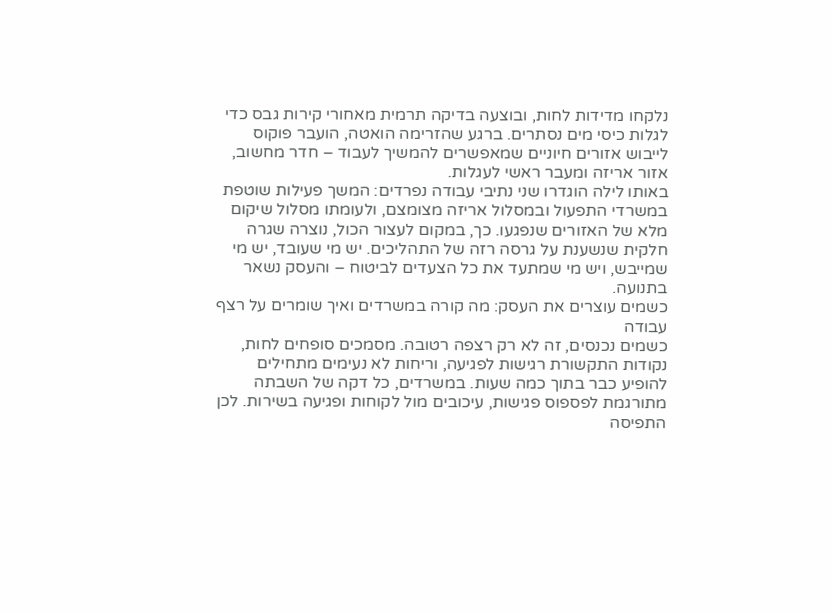נלקחו מדידות לחות, ובוצעה בדיקה תרמית מאחורי קירות גבס כדי לגלות כיסי מים נסתרים. ברגע שהזרימה הואטה, הועבר פוקוס לייבוש אזורים חיוניים שמאפשרים להמשיך לעבוד – חדר מחשוב, אזור אריזה ומעבר ראשי לעגלות.
באותו לילה הוגדרו שני נתיבי עבודה נפרדים: המשך פעילות שוטפת במשרדי התפעול ובמסלול אריזה מצומצם, ולעומתו מסלול שיקום מלא של האזורים שנפגעו. כך, במקום לעצור הכול, נוצרה שגרה חלקית שנשענת על גרסה רזה של התהליכים. יש מי שעובד, יש מי שמייבש, ויש מי שמתעד את כל הצעדים לביטוח – והעסק נשאר בתנועה.
כשמים עוצרים את העסק: מה קורה במשרדים ואיך שומרים על רצף עבודה
כשמים נכנסים, זה לא רק רצפה רטובה. מסמכים סופחים לחות, נקודות התקשורת רגישות לפגיעה, וריחות לא נעימים מתחילים להופיע כבר בתוך כמה שעות. במשרדים, כל דקה של השבתה מתורגמת לפספוס פגישות, עיכובים מול לקוחות ופגיעה בשירות. לכן התפיסה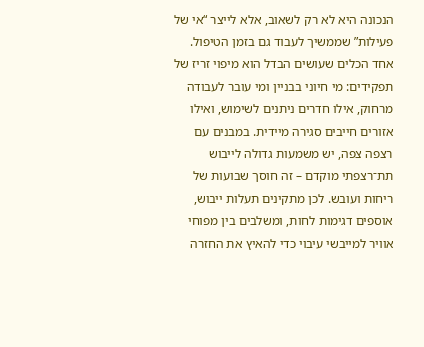הנכונה היא לא רק לשאוב, אלא לייצר “אי של פעילות” שממשיך לעבוד גם בזמן הטיפול.
אחד הכלים שעושים הבדל הוא מיפוי זריז של תפקידים: מי חיוני בבניין ומי עובר לעבודה מרחוק, אילו חדרים ניתנים לשימוש, ואילו אזורים חייבים סגירה מיידית. במבנים עם רצפה צפה, יש משמעות גדולה לייבוש תת־רצפתי מוקדם – זה חוסך שבועות של ריחות ועובש. לכן מתקינים תעלות ייבוש, אוספים דגימות לחות, ומשלבים בין מפוחי אוויר למייבשי עיבוי כדי להאיץ את החזרה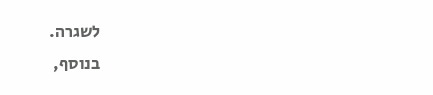לשגרה.
בנוסף,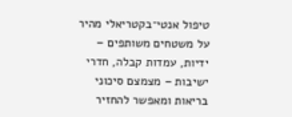טיפול אנטי־בקטריאלי מהיר על משטחים משותפים – ידיות, עמדות קבלה, חדרי ישיבות – מצמצם סיכוני בריאות ומאפשר להחזיר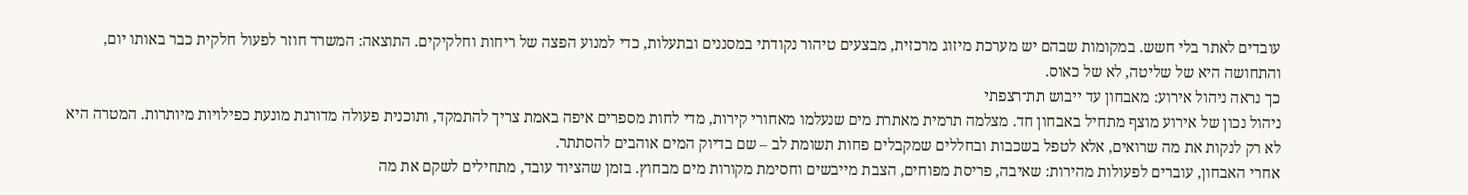עובדים לאתר בלי חשש. במקומות שבהם יש מערכת מיזוג מרכזית, מבצעים טיהור נקודתי במסננים ובתעלות, כדי למנוע הפצה של ריחות וחלקיקים. התוצאה: המשרד חוזר לפעול חלקית כבר באותו יום, והתחושה היא של שליטה, לא של כאוס.
כך נראה ניהול אירוע: מאבחון עד ייבוש תת־רצפתי
ניהול נכון של אירוע מוצף מתחיל באבחון חד. מצלמה תרמית מאתרת מים שנעלמו מאחורי קירות, מדי לחות מספרים איפה באמת צריך להתמקד, ותוכנית פעולה מדורגת מונעת כפילויות מיותרות. המטרה היא לא רק לנקות את מה שרואים, אלא לטפל בשכבות ובחללים שמקבלים פחות תשומת לב – שם בדיוק המים אוהבים להסתתר.
אחרי האבחון, עוברים לפעולות מהירות: שאיבה, פריסת מפוחים, הצבת מייבשים וחסימת מקורות מים מבחוץ. בזמן שהציוד עובד, מתחילים לשקם את מה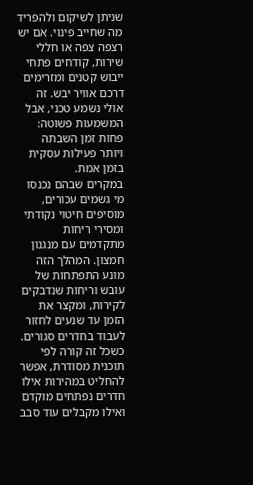שניתן לשיקום ולהפריד מה שחייב פינוי. אם יש רצפה צפה או חללי שירות, קודחים פתחי ייבוש קטנים ומזרימים דרכם אוויר יבש. זה אולי נשמע טכני, אבל המשמעות פשוטה: פחות זמן השבתה ויותר פעילות עסקית בזמן אמת.
במקרים שבהם נכנסו מי גשמים עכורים, מוסיפים חיטוי נקודתי ומסירי ריחות מתקדמים עם מנגנון חמצון. המהלך הזה מונע התפתחות של עובש וריחות שנדבקים לקירות, ומקצר את הזמן עד שנעים לחזור לעבוד בחדרים סגורים. כשכל זה קורה לפי תוכנית מסודרת, אפשר להחליט במהירות אילו חדרים נפתחים מוקדם ואילו מקבלים עוד סבב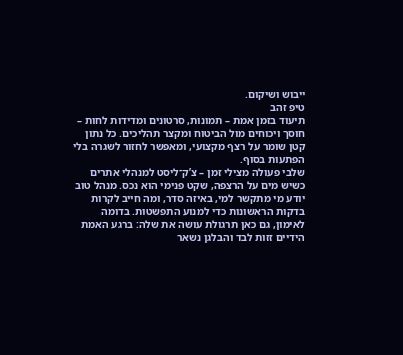ייבוש ושיקום.
טיפ זהב
תיעוד בזמן אמת – תמונות, סרטונים ומדידות לחות – חוסך ויכוחים מול הביטוח ומקצר תהליכים. כל נתון קטן שומר על רצף מקצועי, ומאפשר לחזור לשגרה בלי הפתעות בסוף.
שלבי פעולה מצילי זמן – צ’ק־ליסט למנהלי אתרים
כשיש מים על הרצפה, שקט פנימי הוא נכס. מנהל טוב יודע מי מתקשר למי, באיזה סדר, ומה חייב לקרות בדקות הראשונות כדי למנוע התפשטות. בדומה לאימון, גם כאן תרגולת עושה את שלה: ברגע האמת הידיים זזות לבד והבלגן נשאר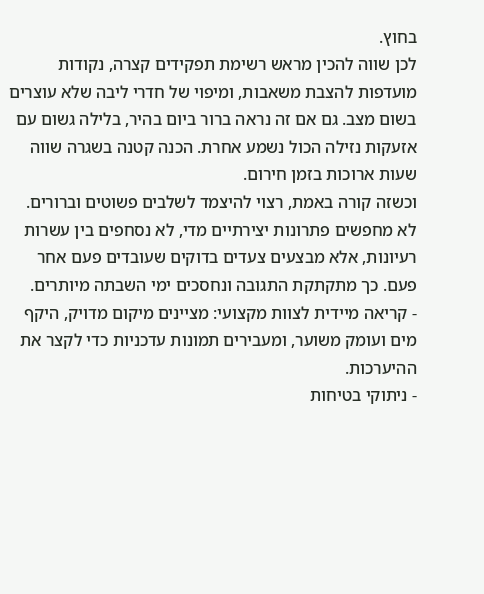בחוץ.
לכן שווה להכין מראש רשימת תפקידים קצרה, נקודות מועדפות להצבת משאבות, ומיפוי של חדרי ליבה שלא עוצרים בשום מצב. גם אם זה נראה ברור ביום בהיר, בלילה גשום עם אזעקות נזילה הכול נשמע אחרת. הכנה קטנה בשגרה שווה שעות ארוכות בזמן חירום.
וכשזה קורה באמת, רצוי להיצמד לשלבים פשוטים וברורים. לא מחפשים פתרונות יצירתיים מדי, לא נסחפים בין עשרות רעיונות, אלא מבצעים צעדים בדוקים שעובדים פעם אחר פעם. כך מתקתקת התגובה ונחסכים ימי השבתה מיותרים.
- קריאה מיידית לצוות מקצועי: מציינים מיקום מדויק, היקף מים ועומק משוער, ומעבירים תמונות עדכניות כדי לקצר את ההיערכות.
- ניתוקי בטיחות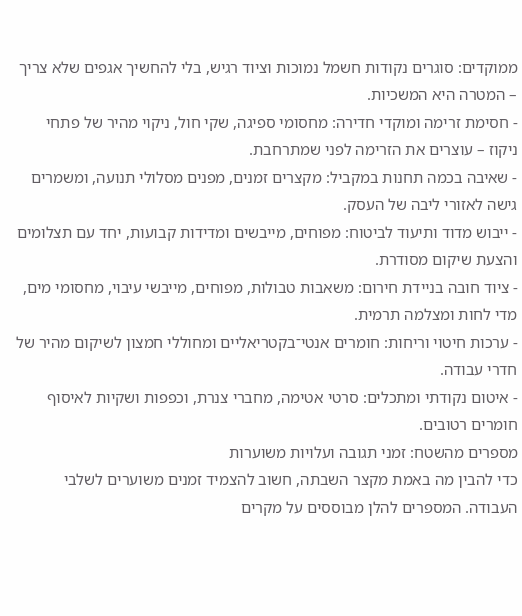ממוקדים: סוגרים נקודות חשמל נמוכות וציוד רגיש, בלי להחשיך אגפים שלא צריך – המטרה היא המשכיות.
- חסימת זרימה ומוקדי חדירה: מחסומי ספיגה, שקי חול, ניקוי מהיר של פתחי ניקוז – עוצרים את הזרימה לפני שמתרחבת.
- שאיבה בכמה תחנות במקביל: מקצרים זמנים, מפנים מסלולי תנועה, ומשמרים גישה לאזורי ליבה של העסק.
- ייבוש מדוד ותיעוד לביטוח: מפוחים, מייבשים ומדידות קבועות, יחד עם תצלומים והצעת שיקום מסודרת.
- ציוד חובה בניידת חירום: משאבות טבולות, מפוחים, מייבשי עיבוי, מחסומי מים, מדי לחות ומצלמה תרמית.
- ערכות חיטוי וריחות: חומרים אנטי־בקטריאליים ומחוללי חמצון לשיקום מהיר של חדרי עבודה.
- איטום נקודתי ומתכלים: סרטי אטימה, מחברי צנרת, וכפפות ושקיות לאיסוף חומרים רטובים.
מספרים מהשטח: זמני תגובה ועלויות משוערות
כדי להבין מה באמת מקצר השבתה, חשוב להצמיד זמנים משוערים לשלבי העבודה. המספרים להלן מבוססים על מקרים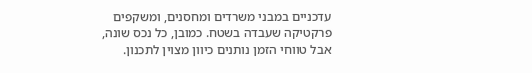עדכניים במבני משרדים ומחסנים, ומשקפים פרקטיקה שעבדה בשטח. כמובן, כל נכס שונה, אבל טווחי הזמן נותנים כיוון מצוין לתכנון.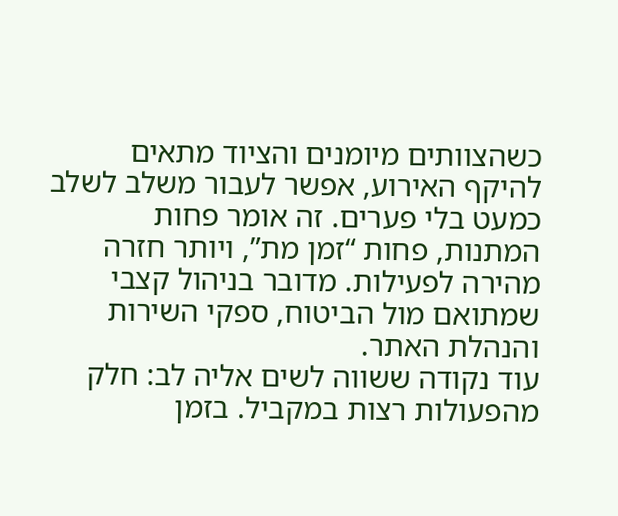כשהצוותים מיומנים והציוד מתאים להיקף האירוע, אפשר לעבור משלב לשלב כמעט בלי פערים. זה אומר פחות המתנות, פחות “זמן מת”, ויותר חזרה מהירה לפעילות. מדובר בניהול קצבי שמתואם מול הביטוח, ספקי השירות והנהלת האתר.
עוד נקודה ששווה לשים אליה לב: חלק מהפעולות רצות במקביל. בזמן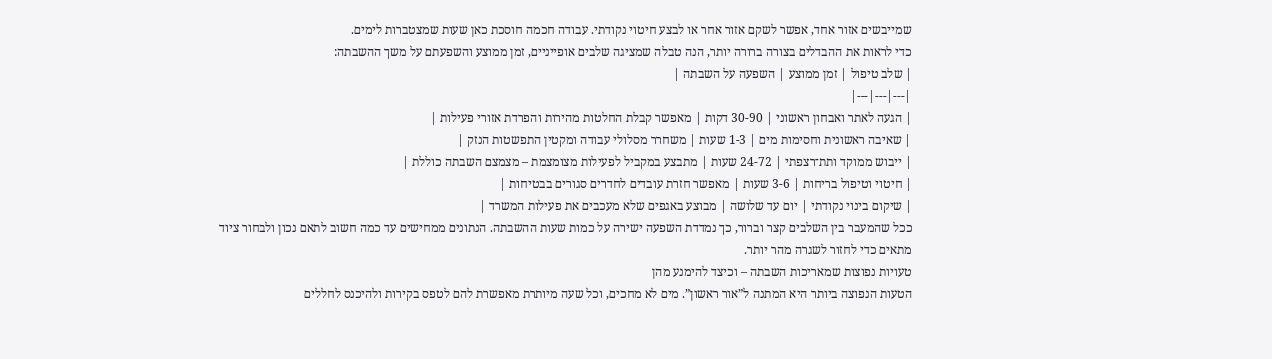שמייבשים אזור אחד, אפשר לשקם אזור אחר או לבצע חיטוי נקודתי. עבודה חכמה חוסכת כאן שעות שמצטברות לימים.
כדי לראות את ההבדלים בצורה ברורה יותר, הנה טבלה שמציגה שלבים אופייניים, זמן ממוצע והשפעתם על משך ההשבתה:
| שלב טיפול | זמן ממוצע | השפעה על השבתה |
|---|---|---|
| הגעה לאתר ואבחון ראשוני | 30-90 דקות | מאפשר קבלת החלטות מהירות והפרדת אזורי פעילות |
| שאיבה ראשונית וחסימות מים | 1-3 שעות | משחרר מסלולי עבודה ומקטין התפשטות הנזק |
| ייבוש ממוקד ותת־רצפתי | 24-72 שעות | מתבצע במקביל לפעילות מצומצמת – מצמצם השבתה כוללת |
| חיטוי וטיפול בריחות | 3-6 שעות | מאפשר חזרת עובדים לחדרים סגורים בבטיחות |
| שיקום בינוי נקודתי | יום עד שלושה | מבוצע באגפים שלא מעכבים את פעילות המשרד |
ככל שהמעבר בין השלבים קצר וברור, כך נמדדת השפעה ישירה על כמות שעות ההשבתה. הנתונים ממחישים עד כמה חשוב לתאם נכון ולבחור ציוד מתאים כדי לחזור לשגרה מהר יותר.
טעויות נפוצות שמאריכות השבתה – וכיצד להימנע מהן
הטעות הנפוצה ביותר היא המתנה ל”אור ראשון”. מים לא מחכים, וכל שעה מיותרת מאפשרת להם לטפס בקירות ולהיכנס לחללים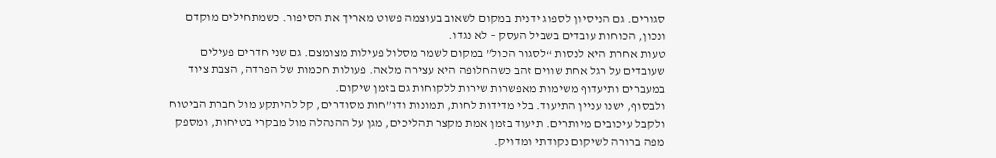סגורים. גם הניסיון לספוג ידנית במקום לשאוב בעוצמה פשוט מאריך את הסיפור. כשמתחילים מוקדם ונכון, הכוחות עובדים בשביל העסק – לא נגדו.
טעות אחרת היא לנסות “לסגור הכול” במקום לשמר מסלול פעילות מצומצם. גם שני חדרים פעילים שעובדים על רגל אחת שווים זהב כשהחלופה היא עצירה מלאה. פעולות חכמות של הפרדה, הצבת ציוד במעברים ותיעדוף משימות מאפשרות שירות ללקוחות גם בזמן שיקום.
ולבסוף, ישנו עניין התיעוד. בלי מדידות לחות, תמונות ודו”חות מסודרים, קל להיתקע מול חברת הביטוח ולקבל עיכובים מיותרים. תיעוד בזמן אמת מקצר תהליכים, מגן על ההנהלה מול מבקרי בטיחות, ומספק מפה ברורה לשיקום נקודתי ומדויק.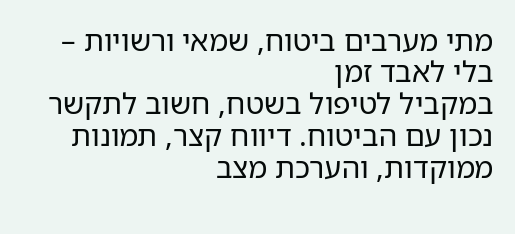מתי מערבים ביטוח, שמאי ורשויות – בלי לאבד זמן
במקביל לטיפול בשטח, חשוב לתקשר נכון עם הביטוח. דיווח קצר, תמונות ממוקדות, והערכת מצב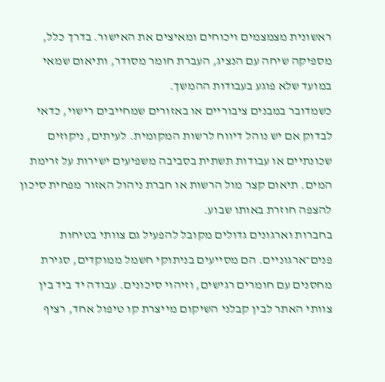ראשונית מצמצמים ויכוחים ומאיצים את האישור. בדרך כלל, מספיקה שיחה עם הנציג, העברת חומר מסודר, ותיאום שמאי במועד שלא פוגע בעבודות ההמשך.
כשמדובר במבנים ציבוריים או באזורים שמחייבים רישוי, כדאי לבדוק אם יש נוהל דיווח לרשות המקומית. לעיתים, ניקוזים שכונתיים או עבודות תשתית בסביבה משפיעים ישירות על זרימת המים. תיאום קצר מול הרשות או חברת ניהול האזור מפחית סיכון להצפה חוזרת באותו שבוע.
בחברות וארגונים גדולים מקובל להפעיל גם צוותי בטיחות פנים־ארגוניים. הם מסייעים בניתוקי חשמל ממוקדים, סגירת מחסנים עם חומרים רגישים, וזיהוי סיכונים. עבודה יד ביד בין צוותי האתר לבין קבלני השיקום מייצרת קו טיפול אחד, רציף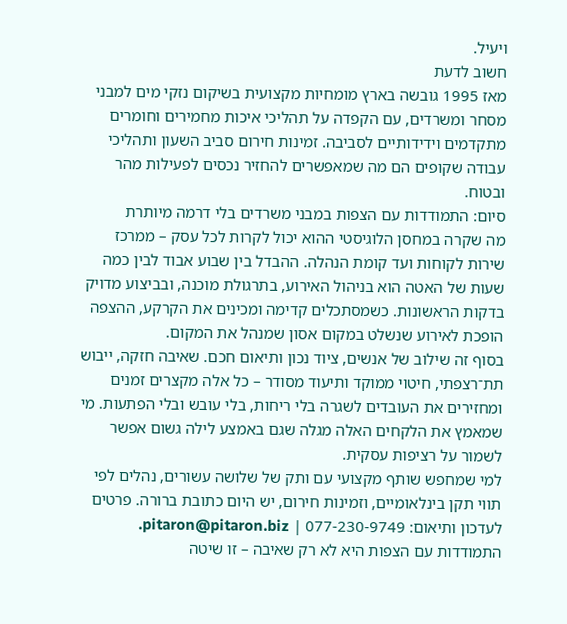ויעיל.
חשוב לדעת
מאז 1995 גובשה בארץ מומחיות מקצועית בשיקום נזקי מים למבני מסחר ומשרדים, עם הקפדה על תהליכי איכות מחמירים וחומרים מתקדמים וידידותיים לסביבה. זמינות חירום סביב השעון ותהליכי עבודה שקופים הם מה שמאפשרים להחזיר נכסים לפעילות מהר ובטוח.
סיום: התמודדות עם הצפות במבני משרדים בלי דרמה מיותרת
מה שקרה במחסן הלוגיסטי ההוא יכול לקרות לכל עסק – ממרכז שירות לקוחות ועד קומת הנהלה. ההבדל בין שבוע אבוד לבין כמה שעות של האטה הוא בניהול האירוע, בתרגולת מוכנה, ובביצוע מדויק בדקות הראשונות. כשמסתכלים קדימה ומכינים את הקרקע, ההצפה הופכת לאירוע שנשלט במקום אסון שמנהל את המקום.
בסוף זה שילוב של אנשים, ציוד נכון ותיאום חכם. שאיבה חזקה, ייבוש תת־רצפתי, חיטוי ממוקד ותיעוד מסודר – כל אלה מקצרים זמנים ומחזירים את העובדים לשגרה בלי ריחות, בלי עובש ובלי הפתעות. מי שמאמץ את הלקחים האלה מגלה שגם באמצע לילה גשום אפשר לשמור על רציפות עסקית.
למי שמחפש שותף מקצועי עם ותק של שלושה עשורים, נהלים לפי תווי תקן בינלאומיים, וזמינות חירום, יש היום כתובת ברורה. פרטים לעדכון ותיאום: 077-230-9749 | pitaron@pitaron.biz. התמודדות עם הצפות היא לא רק שאיבה – זו שיטה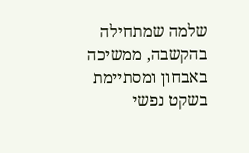שלמה שמתחילה בהקשבה, ממשיכה באבחון ומסתיימת בשקט נפשי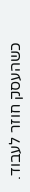כשהעסק חוזר לעבוד.